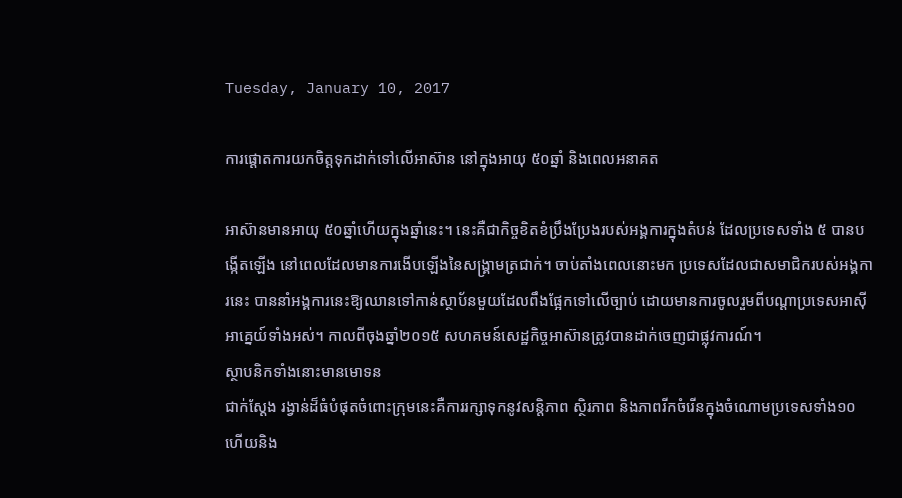Tuesday, January 10, 2017

ការផ្តោតការយកចិត្តទុកដាក់ទៅលើអាស៊ាន នៅក្នុងអាយុ ៥០ឆ្នាំ និងពេលអនាគត

អាស៊ានមានអាយុ ៥០ឆ្នាំហើយក្នុងឆ្នាំនេះ។ នេះគឺជាកិច្ចខិតខំប្រឹងប្រែងរបស់អង្គការក្នុងតំបន់ ដែលប្រទេសទាំង ៥ បានបង្កើតឡើង នៅពេលដែលមានការងើបឡើងនៃសង្គ្រាមត្រជាក់។ ចាប់តាំងពេលនោះមក ប្រទេសដែលជាសមាជិករបស់អង្គការនេះ បាននាំអង្គការនេះឱ្យឈានទៅកាន់ស្ថាប័នមួយដែលពឹងផ្អែកទៅលើច្បាប់ ដោយមានការចូលរួមពីបណ្តាប្រទេសអាស៊ីអាគ្នេយ៍ទាំងអស់។ កាលពីចុងឆ្នាំ២០១៥ សហគមន៍សេដ្ឋកិច្ចអាស៊ានត្រូវបានដាក់ចេញជាផ្លុវការណ៍។
ស្ថាបនិកទាំងនោះមានមោទន
ជាក់ស្តែង រង្វាន់ដ៏ធំបំផុតចំពោះក្រុមនេះគឺការរក្សាទុកនូវសន្តិភាព ស្ថិរភាព និងភាពរីកចំរើនក្នុងចំណោមប្រទេសទាំង១០ ហើយនិង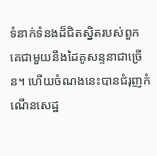ទំនាក់ទំនងដ៏ជិតស្និតរបស់ពួកគេជាមួយនឹងដៃគូសន្ទនាជាច្រើន។ ហើយចំណងនេះបានជំរុញកំណើនសេដ្ឋ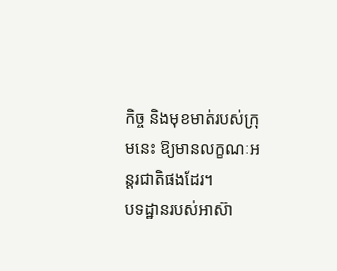កិច្ច និងមុខមាត់របស់ក្រុមនេះ ឱ្យមានលក្ខណៈអន្តរជាតិផងដែរ។
បទដ្ឋានរបស់អាស៊ា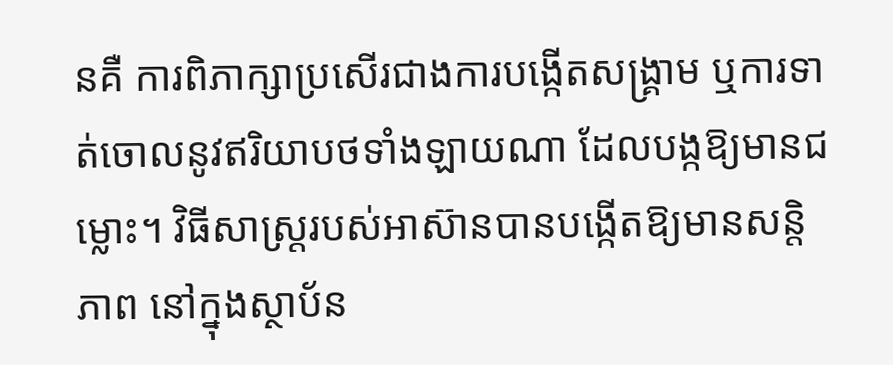នគឺ ការពិភាក្សាប្រសើរជាងការបង្កើតសង្គ្រាម ឬការទាត់ចោលនូវឥរិយាបថទាំងឡាយណា ដែលបង្កឱ្យមានជម្លោះ។ វិធីសាស្ត្ររបស់អាស៊ានបានបង្កើតឱ្យមានសន្តិភាព នៅក្នុងស្ថាប័ន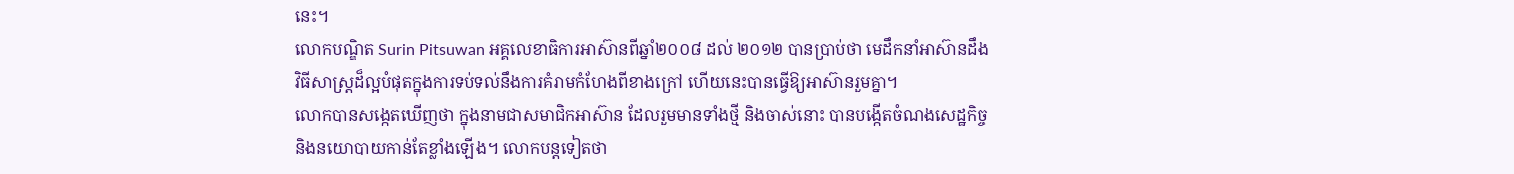នេះ។
លោកបណ្ឌិត Surin Pitsuwan អគ្គលេខាធិការអាស៊ានពីឆ្នាំ២០០៨ ដល់ ២០១២ បានប្រាប់ថា មេដឹកនាំអាស៊ានដឹងវិធីសាស្ត្រដ៏ល្អបំផុតក្នុងការទប់ទល់នឹងការគំរាមកំហែងពីខាងក្រៅ ហើយនេះបានធ្វើឱ្យអាស៊ានរួមគ្នា។
លោកបានសង្កេតឃើញថា ក្នុងនាមជាសមាជិកអាស៊ាន ដែលរួមមានទាំងថ្មី និងចាស់នោះ បានបង្កើតចំណងសេដ្ឋកិច្ច និងនយោបាយកាន់តែខ្លាំងឡើង។ លោកបន្តទៀតថា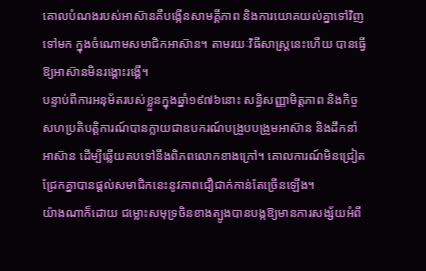គោលបំណងរបស់អាស៊ានគឺបង្កើនសាមគ្គីភាព និងការយោគយល់គ្នាទៅវិញទៅមក ក្នុងចំណោមសមាជិកអាស៊ាន។ តាមរយៈវិធីសាស្ត្រនេះហើយ បានធ្វើឱ្យអាស៊ានមិនរង្គោះរង្គើ។
បន្ទាប់ពីការអនុម័តរបស់ខ្លួនក្នុងឆ្នាំ១៩៧៦នោះ សន្ធិសញ្ញាមិត្តភាព និងកិច្ចសហប្រតិបត្តិការណ៍បានក្លាយជាឧបករណ៍បង្រួបបង្រួមអាស៊ាន និងដឹកនាំអាស៊ាន ដើម្បីឆ្លើយតបទៅនឹងពិភពលោកខាងក្រៅ។ គោលការណ៍មិនជ្រៀតជ្រែកគ្នាបានផ្តល់សមាជិកនេះនូវភាពជឿជាក់កាន់តែច្រើនឡើង។
យ៉ាងណាក៏ដោយ ជម្លោះសមុទ្រចិនខាងត្បូងបានបង្កឱ្យមានការសង្ស័យអំពី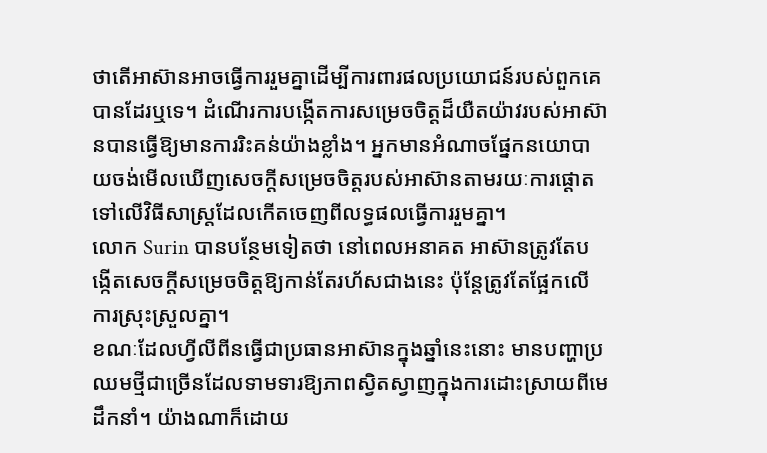ថាតើអាស៊ានអាចធ្វើការរួមគ្នាដើម្បីការពារផលប្រយោជន៍របស់ពួកគេបានដែរឬទេ។ ដំណើរការបង្កើតការសម្រេចចិត្តដ៏យឺតយ៉ាវរបស់អាស៊ានបានធ្វើឱ្យមានការរិះគន់យ៉ាងខ្លាំង។ អ្នកមានអំណាចផ្នែកនយោបាយចង់មើលឃើញសេចក្តីសម្រេចចិត្តរបស់អាស៊ានតាមរយៈការផ្តោតទៅលើវិធីសាស្ត្រដែលកើតចេញពីលទ្ធផលធ្វើការរួមគ្នា។
លោក Surin បានបន្ថែមទៀតថា នៅពេលអនាគត អាស៊ានត្រូវតែបង្កើតសេចក្តីសម្រេចចិត្តឱ្យកាន់តែរហ័សជាងនេះ ប៉ុន្តែត្រូវតែផ្អែកលើការស្រុះស្រួលគ្នា។
ខណៈដែលហ្វីលីពីនធ្វើជាប្រធានអាស៊ានក្នុងឆ្នាំនេះនោះ មានបញ្ហាប្រឈមថ្មីជាច្រើនដែលទាមទារឱ្យភាពស្វិតស្វាញក្នុងការដោះស្រាយពីមេដឹកនាំ។ យ៉ាងណាក៏ដោយ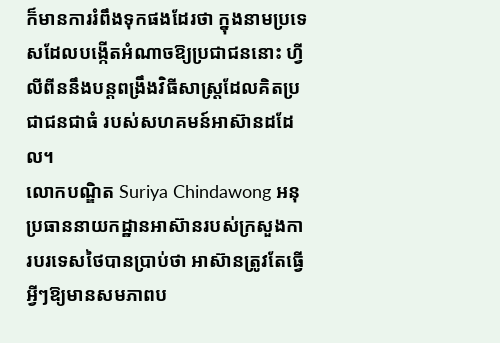ក៏មានការរំពឹងទុកផងដែរថា ក្នុងនាមប្រទេសដែលបង្កើតអំណាចឱ្យប្រជាជននោះ ហ្វីលីពីននឹងបន្តពង្រឹងវិធីសាស្ត្រដែលគិតប្រជាជនជាធំ របស់សហគមន៍អាស៊ានដដែល។
លោកបណ្ឌិត Suriya Chindawong អនុប្រធាននាយកដ្ឋានអាស៊ានរបស់ក្រសួងការបរទេសថៃបានប្រាប់ថា អាស៊ានត្រូវតែធ្វើអ្វីៗឱ្យមានសមភាពប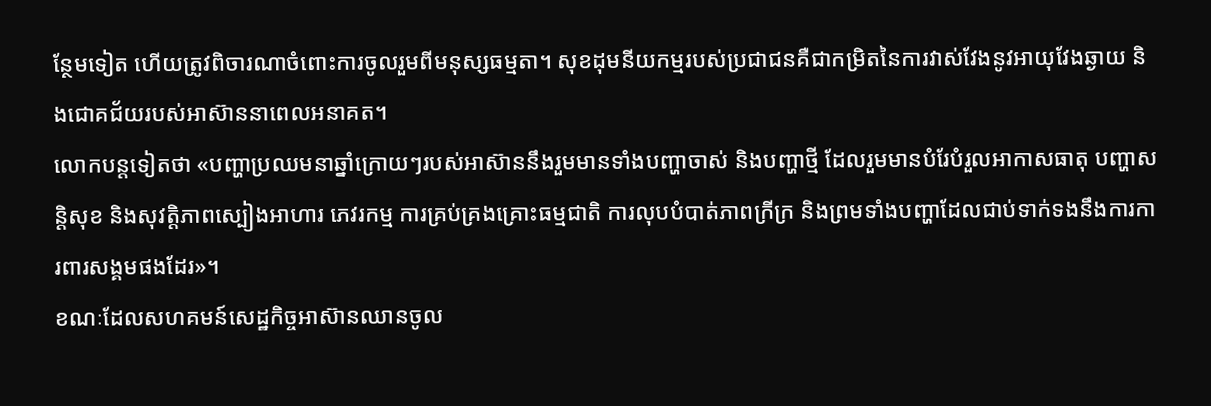ន្ថែមទៀត ហើយត្រូវពិចារណាចំពោះការចូលរួមពីមនុស្សធម្មតា។ សុខដុមនីយកម្មរបស់ប្រជាជនគឺជាកម្រិតនៃការវាស់វែងនូវអាយុវែងឆ្ងាយ និងជោគជ័យរបស់អាស៊ាននាពេលអនាគត។
លោកបន្តទៀតថា «បញ្ហាប្រឈមនាឆ្នាំក្រោយៗរបស់អាស៊ាននឹងរួមមានទាំងបញ្ហាចាស់ និងបញ្ហាថ្មី ដែលរួមមានបំរែបំរួលអាកាសធាតុ បញ្ហាសន្តិសុខ និងសុវត្តិភាពស្បៀងអាហារ ភេវរកម្ម ការគ្រប់គ្រងគ្រោះធម្មជាតិ ការលុបបំបាត់ភាពក្រីក្រ និងព្រមទាំងបញ្ហាដែលជាប់ទាក់ទងនឹងការការពារសង្គមផងដែរ»។
ខណៈដែលសហគមន៍សេដ្ឋកិច្ចអាស៊ានឈានចូល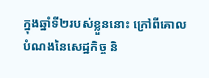ក្នុងឆ្នាំទី២របស់ខ្លួននោះ ក្រៅពីគោលបំណងនៃសេដ្ឋកិច្ច និ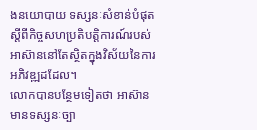ងនយោបាយ ទស្សនៈសំខាន់បំផុតស្តីពីកិច្ចសហប្រតិបត្តិការណ៍របស់អាស៊ាននៅតែស្ថិតក្នុងវិស័យនៃការអភិវឌ្ឍដដែល។
លោកបានបន្ថែមទៀតថា អាស៊ានមានទស្សនៈច្បា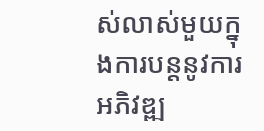ស់លាស់មួយក្នុងការបន្តនូវការអភិវឌ្ឍ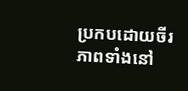ប្រកបដោយចីរភាពទាំងនៅ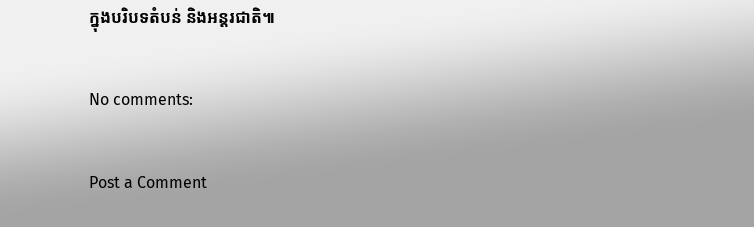ក្នុងបរិបទតំបន់ និងអន្តរជាតិ៕

No comments:

Post a Comment